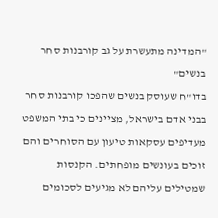"המדינה מתעשרת על גב קורבנות סחר בנשים"
בדו"ח שעוסק בנשים שהפכו קורבנות סחר בבני אדם בישראל, מציינים כי בתי המשפט מעדיפים עסקאות טיעון עם הסוחרים והם זוכים בעונשים מופחתים. הקנסות שמטילים עליהם לא מגיעים לסכומים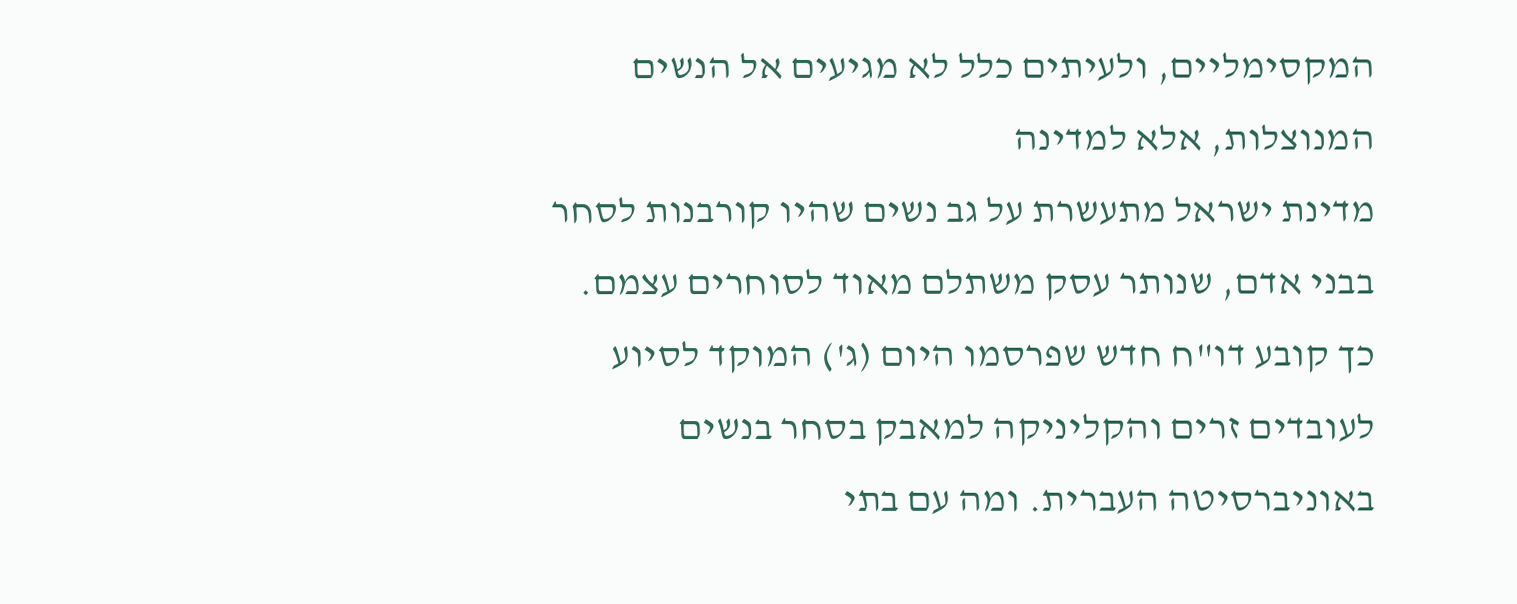המקסימליים, ולעיתים כלל לא מגיעים אל הנשים המנוצלות, אלא למדינה
מדינת ישראל מתעשרת על גב נשים שהיו קורבנות לסחר בבני אדם, שנותר עסק משתלם מאוד לסוחרים עצמם. כך קובע דו"ח חדש שפרסמו היום (ג') המוקד לסיוע לעובדים זרים והקליניקה למאבק בסחר בנשים באוניברסיטה העברית. ומה עם בתי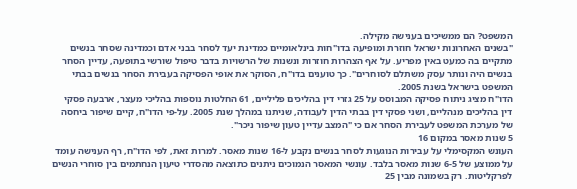המשפט? הם ממשיכים בענישה מקילה.
"בשנים האחרונות ישראל חוזרת ומופיעה בדו"חות בינלאומיים כמדינת יעד לסחר בבני אדם וכמדינה שסחר בנשים מתקיים בה כמעט באין מפריע. על אף הצהרות חוזרות ונשנות של הרשויות בדבר טיפול שורשי בתופעה, עדיין הסחר בנשים היה ונותר עסק משתלם לסוחרים". כך טוענים בדו"ח, הסוקר את אופי הפסיקה בעבירת הסחר בנשים בבתי המשפט בישראל בשנת 2005.
הדו"ח מציג ניתוח פסיקה המבוסס על 25 גזרי דין בהליכים פליליים, 61 החלטות נוספות בהליכי מעצר, ארבעה פסקי דין בהליכים מנהליים, ושני פסקי דין בבתי הדין לעבודה, שניתנו במהלך שנת 2005. על-פי הדו"ח, קיים שיפור ביחסה של מערכת המשפט לעבירת הסחר אם כי "המצב עדיין טעון שיפור ניכר".
5 שנות מאסר במקום 16
העונש המקסימלי על עבירות הנוגעות לסחר בנשים נקבע ל-16 שנות מאסר. למרות זאת, לפי הדו"ח, רף הענישה עומד על ממוצע של 6-5 שנות מאסר בלבד. עונשי המאסר הנמוכים ניתנים כתוצאה מהסדרי טיעון הנחתמים בין סוחרי הנשים לפרקליטות. רק בשמונה מבין 25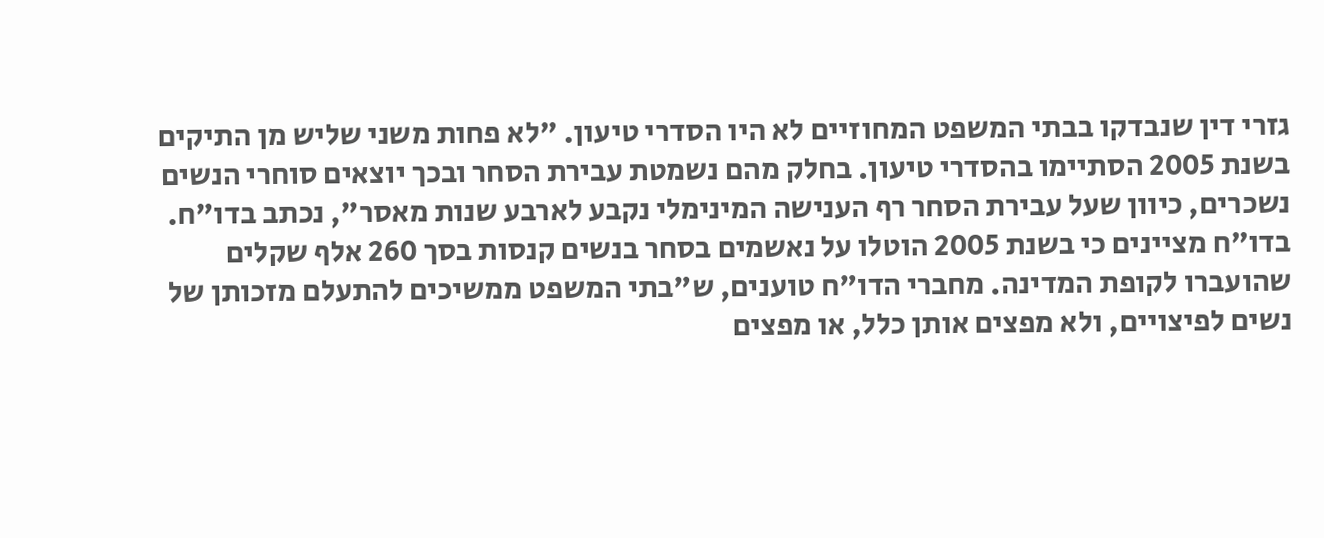גזרי דין שנבדקו בבתי המשפט המחוזיים לא היו הסדרי טיעון. "לא פחות משני שליש מן התיקים בשנת 2005 הסתיימו בהסדרי טיעון. בחלק מהם נשמטת עבירת הסחר ובכך יוצאים סוחרי הנשים נשכרים, כיוון שעל עבירת הסחר רף הענישה המינימלי נקבע לארבע שנות מאסר", נכתב בדו"ח.
בדו"ח מציינים כי בשנת 2005 הוטלו על נאשמים בסחר בנשים קנסות בסך 260 אלף שקלים שהועברו לקופת המדינה. מחברי הדו"ח טוענים, ש"בתי המשפט ממשיכים להתעלם מזכותן של נשים לפיצויים, ולא מפצים אותן כלל, או מפצים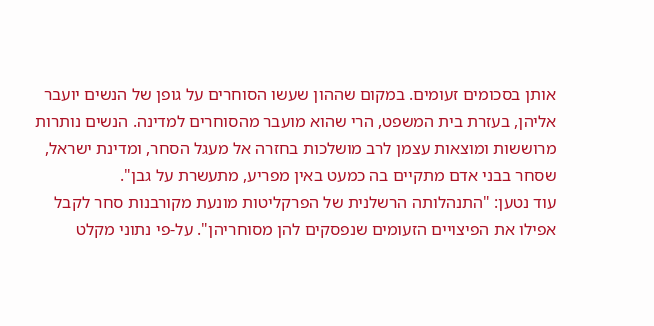אותן בסכומים זעומים. במקום שההון שעשו הסוחרים על גופן של הנשים יועבר אליהן, בעזרת בית המשפט, הרי שהוא מועבר מהסוחרים למדינה. הנשים נותרות מרוששות ומוצאות עצמן לרב מושלכות בחזרה אל מעגל הסחר, ומדינת ישראל, שסחר בבני אדם מתקיים בה כמעט באין מפריע, מתעשרת על גבן".
עוד נטען: "התנהלותה הרשלנית של הפרקליטות מונעת מקורבנות סחר לקבל אפילו את הפיצויים הזעומים שנפסקים להן מסוחריהן". על-פי נתוני מקלט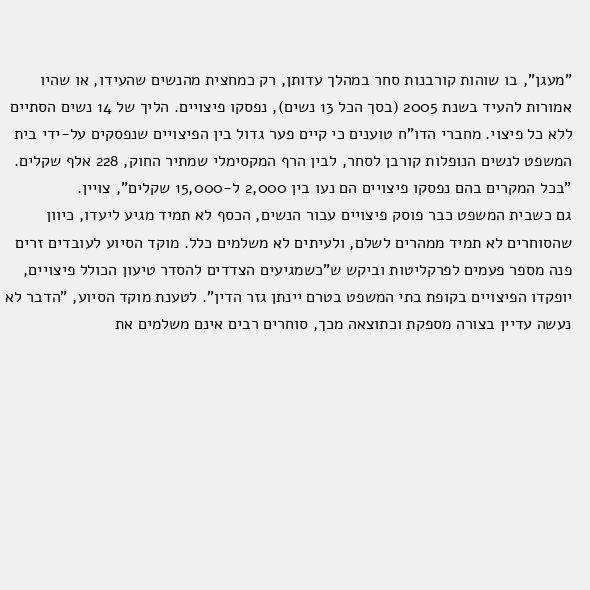"מעגן", בו שוהות קורבנות סחר במהלך עדותן, רק כמחצית מהנשים שהעידו, או שהיו אמורות להעיד בשנת 2005 (בסך הכל 13 נשים), נפסקו פיצויים. הליך של 14 נשים הסתיים ללא כל פיצוי. מחברי הדו"ח טוענים כי קיים פער גדול בין הפיצויים שנפסקים על-ידי בית המשפט לנשים הנופלות קורבן לסחר, לבין הרף המקסימלי שמתיר החוק, 228 אלף שקלים. "בכל המקרים בהם נפסקו פיצויים הם נעו בין 2,000 ל-15,000 שקלים", צויין.
גם כשבית המשפט כבר פוסק פיצויים עבור הנשים, הכסף לא תמיד מגיע ליעדו, כיוון שהסוחרים לא תמיד ממהרים לשלם, ולעיתים לא משלמים כלל. מוקד הסיוע לעובדים זרים פנה מספר פעמים לפרקליטות וביקש ש"כשמגיעים הצדדים להסדר טיעון הכולל פיצויים, יופקדו הפיצויים בקופת בתי המשפט בטרם יינתן גזר הדין". לטענת מוקד הסיוע, "הדבר לא נעשה עדיין בצורה מספקת וכתוצאה מכך, סוחרים רבים אינם משלמים את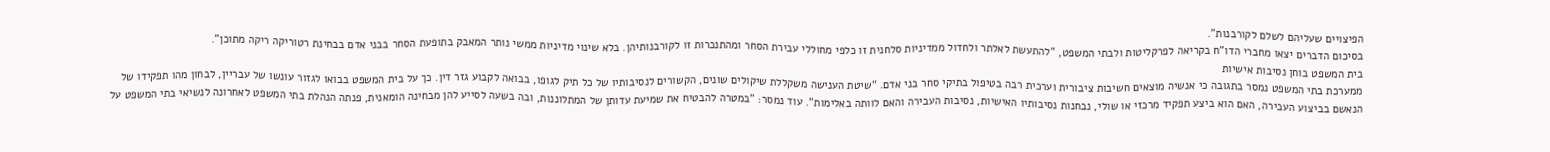הפיצויים שעליהם לשלם לקורבנות".
בסיכום הדברים יצאו מחברי הדו"ח בקריאה לפרקליטות ולבתי המשפט, "להתעשת לאלתר ולחדול ממדיניות סלחנית זו כלפי מחוללי עבירת הסחר ומהתנכרות זו לקורבנותיהן. בלא שינוי מדיניות ממשי נותר המאבק בתופעת הסחר בבני אדם בבחינת רטוריקה ריקה מתוכן".
בית המשפט בוחן נסיבות אישיות
ממערכת בתי המשפט נמסר בתגובה כי אנשיה מוצאים חשיבות ציבורית וערכית רבה בטיפול בתיקי סחר בני אדם. "שיטת הענישה משקללת שיקולים שונים, הקשורים לנסיבותיו של כל תיק לגופו, בבואה לקבוע גזר דין. כך על בית המשפט בבואו לגזור עונשו של עבריין, לבחון מהו תפקידו של הנאשם בביצוע העבירה, האם הוא ביצע תפקיד מרכזי או שולי, נבחנות נסיבותיו האישיות, נסיבות העבירה והאם לוותה באלימות". עוד נמסר: "במטרה להבטיח את שמיעת עדותן של המתלוננות, ובה בשעה לסייע להן מבחינה הומאנית, פנתה הנהלת בתי המשפט לאחרונה לנשיאי בתי המשפט על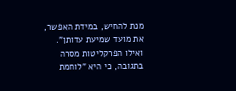מנת להחיש, במידת האפשר, את מועד שמיעת עדותן".
ואילו הפרקליטות מסרה בתגובה, כי היא "לוחמת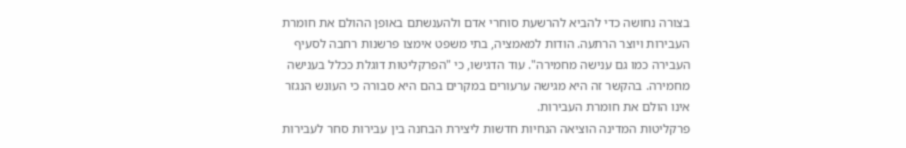בצורה נחושה כדי להביא להרשעת סוחרי אדם ולהענשתם באופן ההולם את חומרת העבירות ויוצר הרתעה. הודות למאמציה, בתי משפט אימצו פרשנות רחבה לסעיף העבירה כמו גם ענישה מחמירה". עוד הדגישו, כי "הפרקליטות דוגלת ככלל בענישה מחמירה. בהקשר זה היא מגישה ערעורים במקרים בהם היא סבורה כי העונש הנגזר אינו הולם את חומרת העבירות.
פרקליטות המדינה הוציאה הנחיות חדשות ליצירת הבחנה בין עבירות סחר לעבירות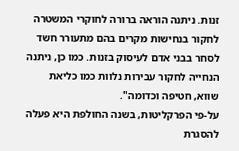זנות. ניתנה הוראה ברורה לחוקרי המשטרה לחקור בנחישות מקרים בהם מתעורר חשד לסחר בבני אדם לעיסוק בזנות. כמו כן, ניתנה הנחייה לחקור עבירות נלוות כמו כליאת שווא, חטיפה וכדומה".
על-פי הפרקליטות, בשנה החולפת היא פעלה להסגרת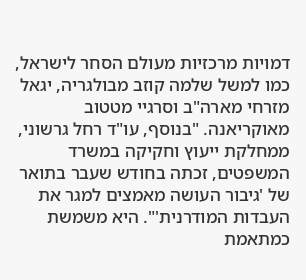דמויות מרכזיות מעולם הסחר לישראל, כמו למשל שלמה קוזב מבולגריה, יגאל מזרחי מארה"ב וסרגיי מטטוב מאוקריאנה. "בנוסף, עו"ד רחל גרשוני, ממחלקת ייעוץ וחקיקה במשרד המשפטים, זכתה בחודש שעבר בתואר של 'גיבור העושה מאמצים למגר את העבדות המודרנית'". היא משמשת כמתאמת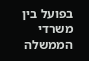בפועל בין משרדי הממשלה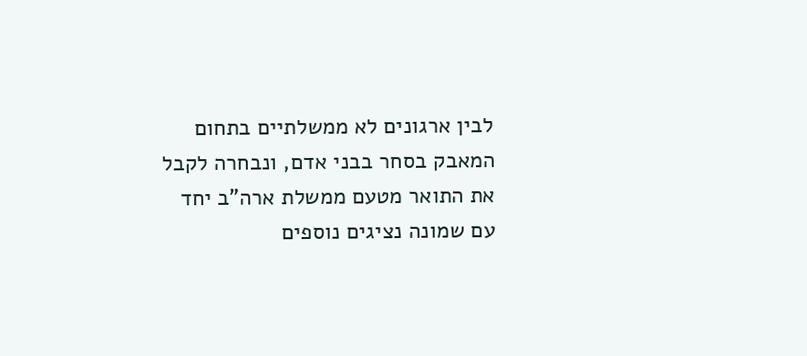לבין ארגונים לא ממשלתיים בתחום המאבק בסחר בבני אדם, ונבחרה לקבל את התואר מטעם ממשלת ארה"ב יחד עם שמונה נציגים נוספים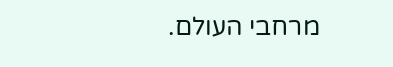מרחבי העולם.